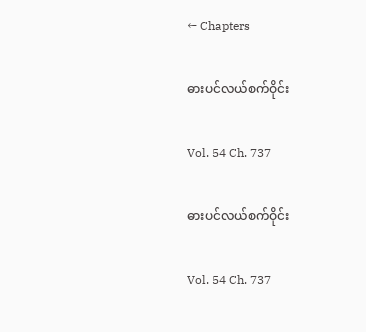← Chapters

ဓားပင်လယ်စက်ဝိုင်း

Vol. 54 Ch. 737

ဓားပင်လယ်စက်ဝိုင်း

Vol. 54 Ch. 737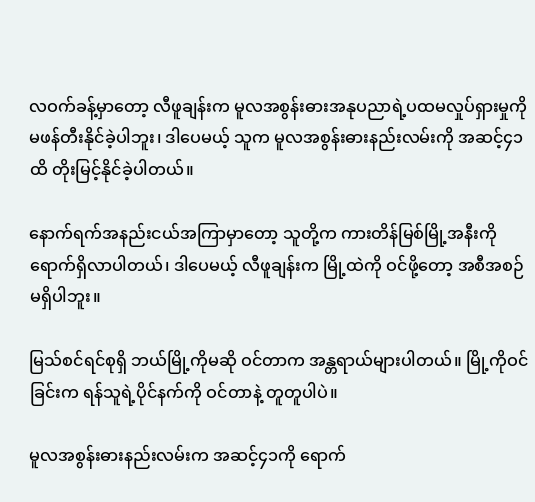လဝက်ခန့်မှာတော့ လီဖူချန်းက မူလအစွန်းဓားအနုပညာရဲ့ပထမလှုပ်ရှားမှုကို မဖန်တီးနိုင်ခဲ့ပါဘူး၊ ဒါပေမယ့် သူက မူလအစွန်းဓားနည်းလမ်းကို အဆင့်၄၁ထိ တိုးမြင့်နိုင်ခဲ့ပါတယ်။

နောက်ရက်အနည်းငယ်အကြာမှာ‌တော့ သူတို့က ကားတိန်မြစ်မြို့အနီးကို ရောက်ရှိလာပါတယ်၊ ဒါပေမယ့် လီဖူချန်းက မြို့ထဲကို ဝင်ဖို့တော့ အစီအစဉ် မရှိပါဘူး။

မြသ်စင်ရင်စုရှိ ဘယ်မြို့ကိုမဆို ဝင်တာက အန္တရာယ်များပါတယ်။ မြို့ကိုဝင်ခြင်းက ရန်သူရဲ့ပိုင်နက်ကို ဝင်တာနဲ့ တူတူပါပဲ။

မူလအစွန်းဓားနည်းလမ်းက အဆင့်၄၁ကို ရောက်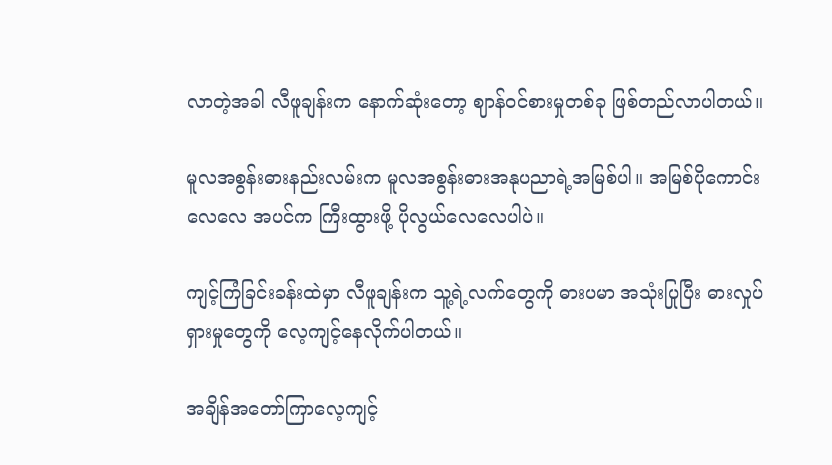လာတဲ့အခါ လီဖူချန်းက နောက်ဆုံးတော့ ဈာန်ဝင်စားမှုတစ်ခု ဖြစ်တည်လာပါတယ်။

မူလအစွန်းဓားနည်းလမ်းက မူလအစွန်းဓားအနုပညာရဲ့အမြစ်ပါ။ အမြစ်ပိုကောင်းလေလေ အပင်က ကြီးထွားဖို့ ပိုလွယ်လေလေပါပဲ။

ကျင့်ကြံခြင်းခန်းထဲမှာ လီဖူချန်းက သူ့ရဲ့လက်တွေကို ဓားပမာ အသုံးပြုပြီး ဓားလှုပ်ရှားမှုတွေကို လေ့ကျင့်နေလိုက်ပါတယ်။

အချိန်အတော်ကြာလေ့ကျင့်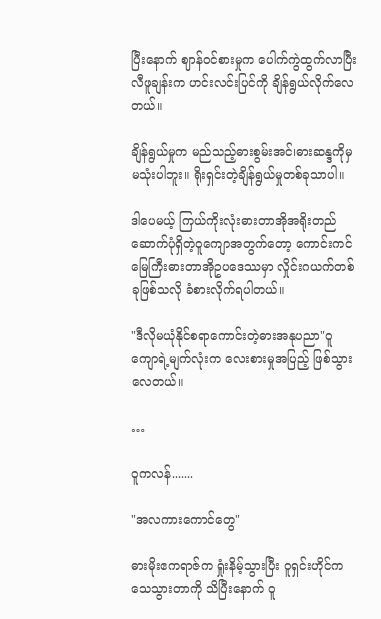ပြီး‌နောက် ဈာန်ဝင်စားမှုက ပေါက်ကွဲထွက်လာပြီး လီဖူချန်းက ဟင်းလင်းပြင်ကို ချိန်ရွယ်လိုက်လေတယ်။

ချိန်ရွယ်မှုက မည်သည့်ဓားစွမ်းအင်၊ဓားဆန္ဒကိုမှ မသုံးပါဘူး။ ရိုးရှင်းတဲ့ချိန်ရွယ်မှုတစ်ခုသာပါ။

ဒါပေမယ့် ကြယ်ကိုးလုံးဓားတာအိုအရိုးတည်ဆောက်ပုံရှိတဲ့ဝူကျောအတွက်တော့ ကောင်းကင်မြေကြီးဓားတာအိုဥပဒေဿမှာ လှိုင်းဂယက်တစ်ခုဖြစ်သလို ခံစားလိုက်ရပါတယ်။

"ဒီလိုမယုံနိုင်စရာကောင်းတဲ့ဓားအနုပညာ"ဝူကျောရဲ့မျက်လုံးက လေးစားမှုအပြည့် ဖြစ်သွားလေတယ်။

…

ဝူကလန်.......

"အလကားကောင်တွေ"

ဓားမိုးဧကရာဇ်က ရှုံးနိမ့်သွားပြီး ဝူရှင်းဟိုင်က သေသွားတာကို သိပြီး‌နောက် ဝူ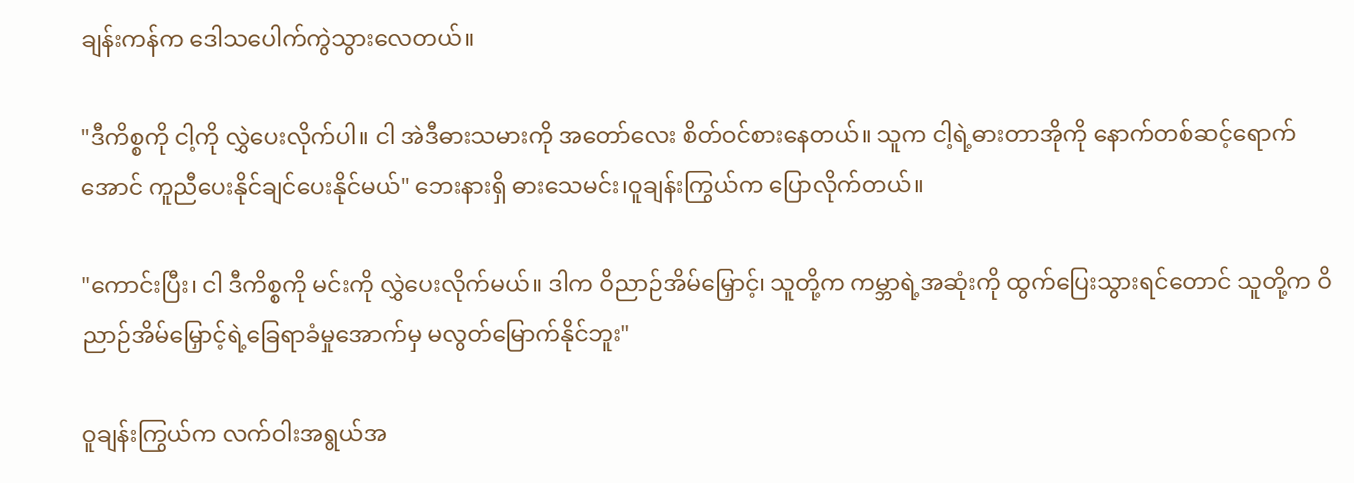ချန်းကန်က ဒေါသပေါက်ကွဲသွားလေတယ်။

"ဒီကိစ္စကို ငါ့ကို လွှဲပေးလိုက်ပါ။ ငါ အဲဒီဓားသမားကို အတော်လေး စိတ်ဝင်စားနေတယ်။ သူက ငါ့ရဲ့ဓားတာအိုကို ‌နောက်တစ်ဆင့်ရောက်အောင် ကူညီပေးနိုင်ချင်ပေးနိုင်မယ်" ဘေးနားရှိ ဓားသေမင်း၊ဝူချန်းကြွယ်က ပြောလိုက်တယ်။

"ကောင်းပြီး၊ ငါ ဒီကိစ္စကို မင်းကို လွှဲပေးလိုက်မယ်။ ဒါက ဝိညာဉ်အိမ်မြှောင့်၊ သူတို့က ကမ္ဘာရဲ့အဆုံးကို ထွက်ပြေးသွားရင်တောင် သူတို့က ဝိညာဉ်အိမ်မြှောင့်ရဲ့ခြေရာခံမှုအောက်မှ မလွတ်‌မြောက်နိုင်ဘူး"

ဝူချန်းကြွယ်က လက်ဝါးအရွယ်အ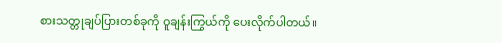စားသတ္တုချပ်ပြားတစ်ခုကို ဝူချန်းကြွယ်ကို ပေးလိုက်ပါတယ်။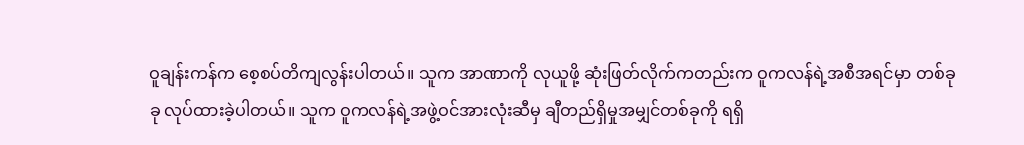ဝူချန်းကန်က စေ့စပ်တိကျလွန်းပါတယ်။ သူက အာဏာကို လုယူဖို့ ဆုံးဖြတ်လိုက်ကတည်းက ဝူကလန်ရဲ့အစီအရင်မှာ တစ်ခုခု လုပ်ထားခဲ့ပါတယ်။ သူက ဝူကလန်ရဲ့အဖွဲ့ဝင်အားလုံးဆီမှ ချီတည်ရှိမှုအမျှင်တစ်ခုကို ရရှိ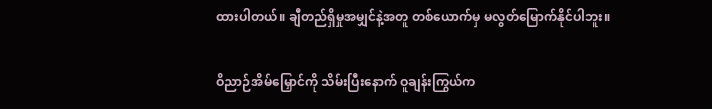ထားပါတယ်။ ချီတည်ရှိမှုအမျှင်နဲ့အတူ တစ်ယောက်မှ မလွတ်မြောက်နိုင်ပါဘူး။

ဝိညာဉ်အိမ်မြှောင်ကို သိမ်းပြီးနောက် ဝူချန်းကြွယ်က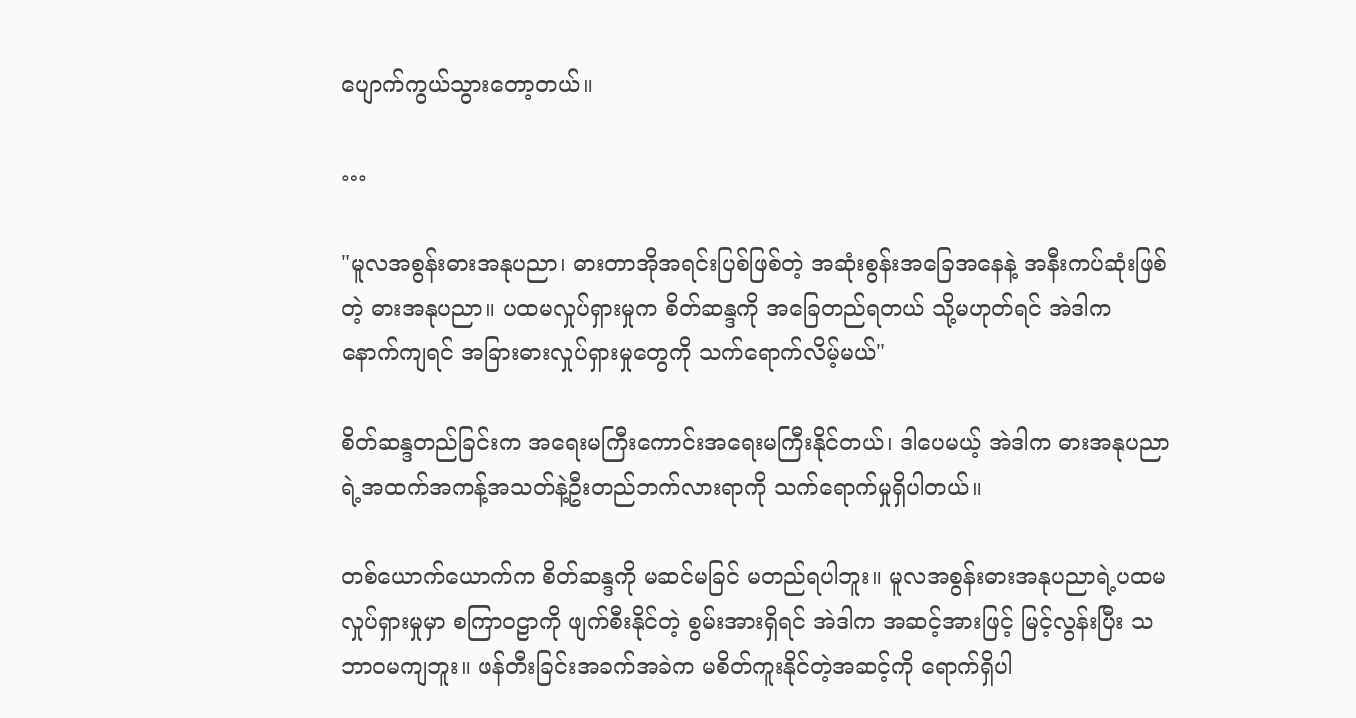ပျောက်ကွယ်သွားတော့တယ်။

…

"မူလအစွန်းဓားအနုပညာ၊ ဓားတာအိုအရင်းပြစ်ဖြစ်တဲ့ အဆုံးစွန်းအခြေအနေနဲ့ အနီးကပ်ဆုံးဖြစ်တဲ့ ဓားအနုပညာ။ ပထမလှုပ်ရှားမှုက စိတ်ဆန္ဒကို အ‌ခြေတည်ရတယ် သို့မဟုတ်ရင် အဲဒါက နောက်ကျရင် အခြားဓားလှုပ်ရှားမှုတွေကို သက်ရောက်လိမ့်မယ်"

စိတ်ဆန္ဒတည်ခြင်းက အရေးမကြီးကောင်းအရေးမကြီးနိုင်တယ်၊ ဒါပေမယ့် အဲဒါက ဓားအနုပညာရဲ့အထက်အကန့်အသတ်နဲ့ဦးတည်ဘက်လားရာကို သက်ရောက်မှုရှိပါတယ်။

တစ်ယောက်ယောက်က စိတ်ဆန္ဒကို မဆင်မခြင် မတည်ရပါဘူး။ မူလအစွန်းဓားအနုပညာရဲ့ပထမလှုပ်ရှားမှုမှာ စကြာဝဠာကို ဖျက်စီးနိုင်တဲ့ စွမ်းအားရှိရင် အဲဒါက အဆင့်အားဖြင့် မြင့်လွန်းပြီး သဘာဝမကျဘူး။ ဖန်တီးခြင်းအခက်အခဲက မစိတ်ကူးနိုင်တဲ့အဆင့်ကို ရောက်ရှိပါ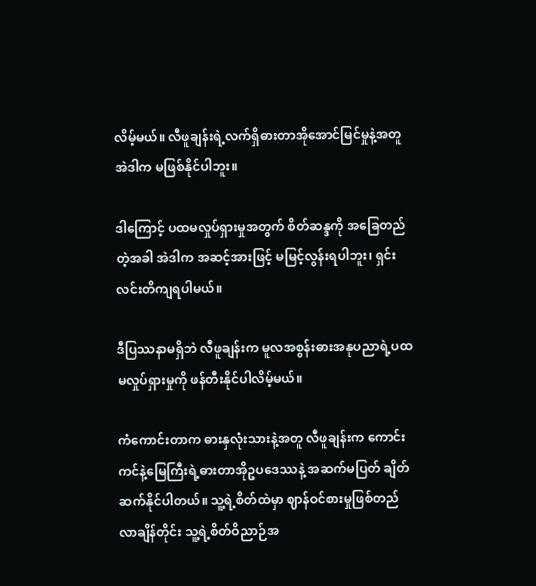လိမ့်မယ်။ လီဖူချန်းရဲ့လက်ရှိဓားတာအိုအောင်မြင်မှုနဲ့အတူ အဲဒါက မဖြစ်နိုင်ပါဘူး။

ဒါကြောင့် ပထမလှုပ်ရှားမှုအတွက် စိတ်ဆန္ဒကို အခြေတည်တဲ့အခါ အဲဒါက အဆင့်အားဖြင့် မမြင့်လွန်းရပါဘူး၊ ရှင်းလင်းတိကျရပါမယ်။

ဒီပြဿနာမရှိဘဲ လီဖူချန်းက မူလအစွန်းဓားအနုပညာရဲ့ပထမလှုပ်ရှားမှုကို ဖန်တီးနိုင်ပါလိမ့်မယ်။

ကံကောင်းတာက ဓားနှလုံးသားနဲ့အတူ လီဖူချန်းက ကောင်းကင်နဲ့မြေကြီးရဲ့ဓားတာအိုဥပဒေဿနဲ့ အဆက်မပြတ် ချိတ်ဆက်နိုင်ပါတယ်။ သူ့ရဲ့စိတ်ထဲမှာ ဈာန်ဝင်စားမှုဖြစ်တည်လာချိန်တိုင်း သူ့ရဲ့စိတ်ဝိညာဉ်အ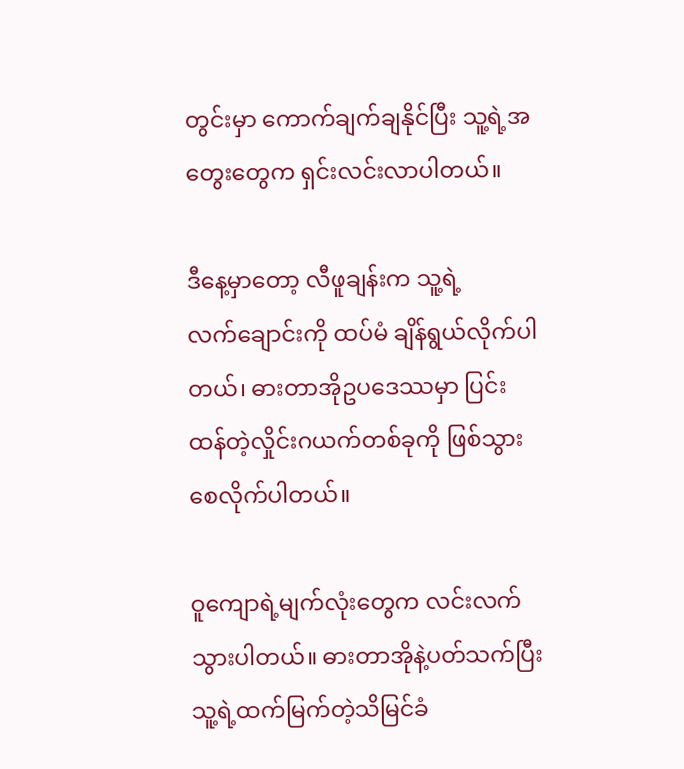တွင်းမှာ ကောက်ချက်ချနိုင်ပြီး သူ့ရဲ့အတွေးတွေက ရှင်းလင်းလာပါတယ်။

ဒီနေ့မှာတော့ လီဖူချန်းက သူ့ရဲ့လက်‌‌ချောင်းကို ထပ်မံ ချိန်ရွယ်လိုက်ပါတယ်၊ ဓားတာအိုဥပဒေဿမှာ ပြင်းထန်တဲ့လှိုင်းဂယက်တစ်ခုကို ဖြစ်သွားစေလိုက်ပါတယ်။

ဝူကျောရဲ့မျက်လုံးတွေက လင်းလက်သွားပါတယ်။ ဓားတာအိုနဲ့ပတ်သက်ပြီး သူ့ရဲ့ထက်မြက်တဲ့သိမြင်ခံ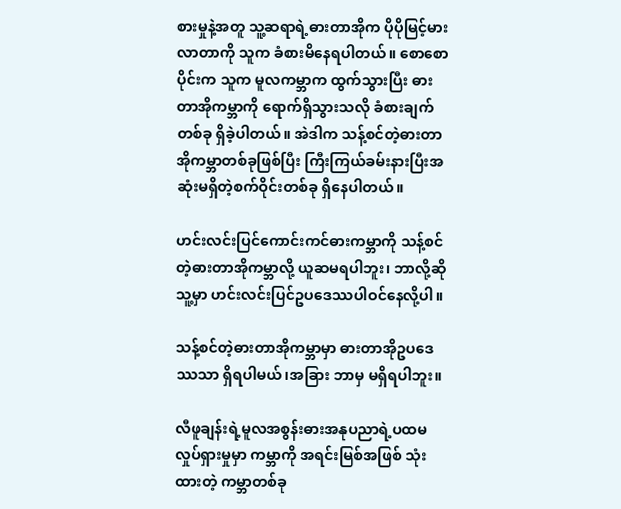စားမှုနဲ့အတူ သူ့ဆရာရဲ့ဓားတာအိုက ပိုပိုမြင့်မားလာတာကို သူက ခံစားမိနေရပါတယ်။ စောစောပိုင်းက သူက မူလကမ္ဘာက ထွက်သွားပြီး ဓားတာအိုကမ္ဘာကို ရောက်ရှိသွားသလို ခံစားချက်တစ်ခု ရှိခဲ့ပါတယ်။ အဲဒါက သန့်စင်တဲ့ဓားတာအိုကမ္ဘာတစ်ခုဖြစ်ပြီး ကြီးကြယ်ခမ်းနားပြီးအဆုံးမရှိတဲ့စက်ဝိုင်းတစ်ခု ရှိနေပါတယ်။

ဟင်းလင်းပြင်ကောင်းကင်ဓားကမ္ဘာကို သန့်စင်တဲ့ဓားတာအိုကမ္ဘာလို့ ယူဆမရပါဘူး၊ ဘာလို့ဆို သူ့မှာ ဟင်းလင်းပြင်ဥပဒေဿပါဝင်နေလို့ပါ။

သန့်စင်တဲ့ဓားတာအိုကမ္ဘာမှာ ဓားတာအိုဥပဒေဿသာ ရှိရပါမယ်၊အခြား ဘာမှ မရှိရပါဘူး။

လီဖူချန်းရဲ့မူလအစွန်းဓားအနုပညာရဲ့ပထမလှုပ်ရှားမှုမှာ ကမ္ဘာကို အရင်းမြစ်အဖြစ် သုံးထားတဲ့ ကမ္ဘာတစ်ခု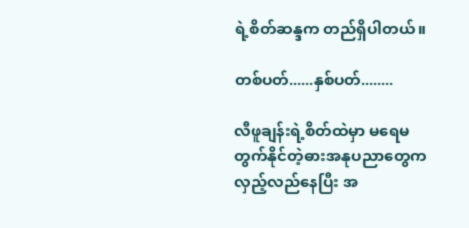ရဲ့စိတ်ဆန္ဒက တည်ရှိပါတယ်။

တစ်ပတ်......နှစ်ပတ်........

လီဖူချန်းရဲ့စိတ်ထဲမှာ မရေမတွက်နိုင်တဲ့ဓားအနုပညာတွေက လှည့်လည်နေပြီး အ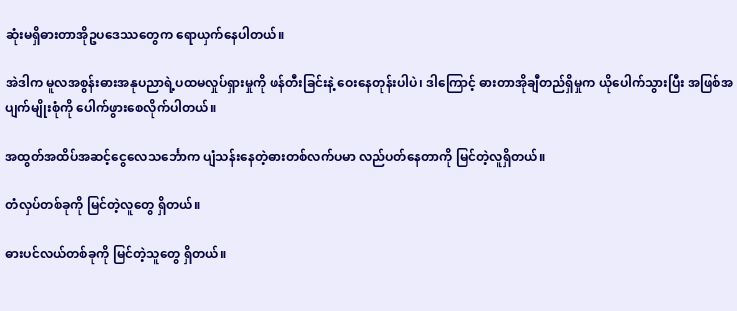ဆုံးမရှိဓားတာအိုဥပဒေဿတွေက ရောယှက်နေပါတယ်။

အဲဒါက မူလအစွန်းဓားအနုပညာရဲ့ပထမလှုပ်ရှားမှုကို ဖန်တီးခြင်းနဲ့ ဝေးနေတုန်းပါပဲ၊ ဒါကြောင့် ဓားတာအိုချီတည်ရှိမှုက ယိုပေါက်သွားပြီး အဖြစ်အပျက်မျိုးစုံကို ပေါက်ဖွားစေလိုက်ပါတယ်။

အထွတ်အထိပ်‌‌အဆင့်ငွေလေသင်္ဘောက ပျံသန်းနေတဲ့ဓားတစ်လက်ပမာ လည်ပတ်နေတာကို မြင်တဲ့လူရှိတယ်။

တံလှပ်တစ်ခုကို မြင်တဲ့လူတွေ ရှိတယ်။

ဓားပင်လယ်တစ်ခုကို မြင်တဲ့သူတွေ ရှိတယ်။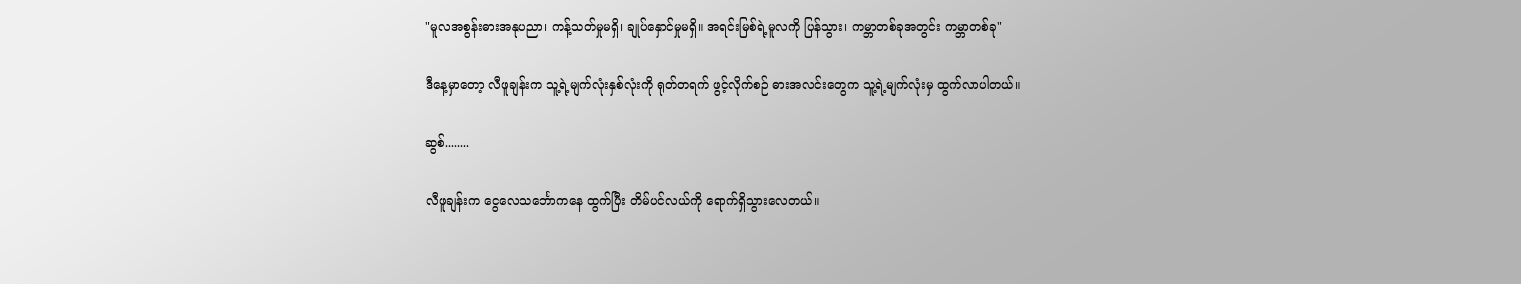"မူလအစွန်းဓားအနုပညာ၊ ကန့်သတ်မှုမရှိ၊ ချုပ်နှောင်မှုမရှိ။ အရင်းမြစ်ရဲ့မူလကို ပြန်သွား၊ ကမ္ဘာတစ်ခုအတွင်း ကမ္ဘာတစ်ခု"

ဒီနေ့မှာတော့ လီဖူချန်းက သူ့ရဲ့မျက်လုံးနှစ်လုံးကို ရုတ်တရက် ဖွင့်လိုက်စဉ် ဓားအလင်းတွေက သူ့ရဲ့မျက်လုံးမှ ထွက်လာပါတယ်။

ဆွစ်........

လီဖူချန်းက ငွေလေသင်္ဘောကနေ ထွက်ပြီး တိမ်ပင်လယ်ကို ရောက်ရှိသွားလေတယ်။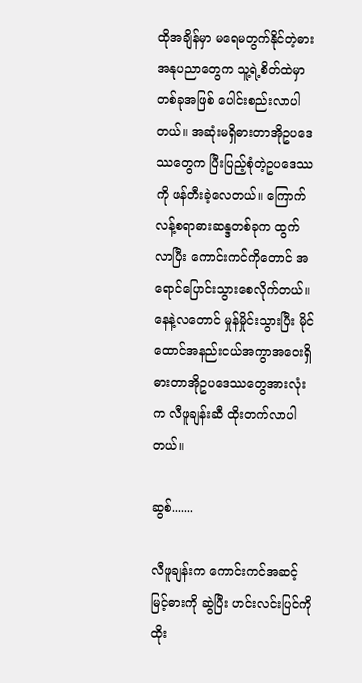ထိုအချိန်မှာ မရေမတွက်နိုင်တဲ့ဓားအနုပညာတွေက သူ့ရဲ့စိတ်ထဲမှာ တစ်ခုအဖြစ် ပေါင်းစည်းလာပါတယ်။ အဆုံးမရှိဓားတာအိုဥပဒေဿတွေက ပြီးပြည့်စုံတဲ့ဥပဒေဿကို ဖန်တီးခဲ့‌လေတယ်။ ကြောက်လန့်စရာဓားဆန္ဒတစ်ခုက ထွက်လာပြီး ကောင်းကင်ကိုတောင် အရောင်ပြောင်းသွားစေလိုက်တယ်။ နေနဲ့လတောင် မှုန်မှိုင်းသွားပြီး မိုင်ထောင်အနည်းငယ်အကွာအဝေးရှိ ဓားတာအိုဥပဒေဿတွေအားလုံးက လီဖူချန်းဆီ ထိုးတက်လာပါတယ်။

ဆွစ်.......

လီဖူချန်းက ကောင်းကင်အဆင့်မြင့်ဓားကို ဆွဲပြီး ဟင်းလင်းပြင်ကို ထိုး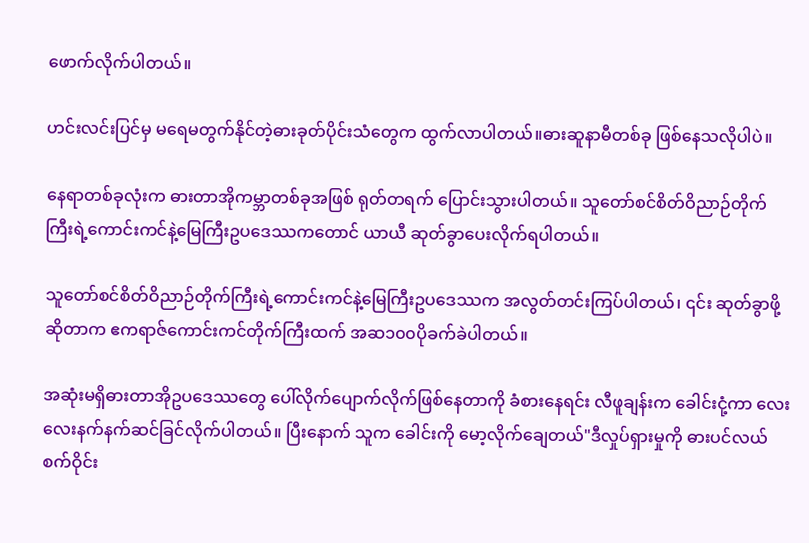ဖောက်လိုက်ပါတယ်။

ဟင်းလင်းပြင်မှ မရေမတွက်နိုင်တဲ့ဓားခုတ်ပိုင်းသံတွေက ထွက်လာပါတယ်။ဓားဆူနာမီတစ်ခု ဖြစ်နေသလိုပါပဲ။

နေရာတစ်ခုလုံးက ဓားတာအိုကမ္ဘာတစ်ခုအဖြစ် ရုတ်တရက် ပြောင်းသွားပါတယ်။ သူတော်စင်စိတ်ဝိညာဉ်တိုက်ကြီးရဲ့ကောင်းကင်နဲ့မြေကြီးဥပဒေဿက‌တောင် ယာယီ ဆုတ်ခွာပေးလိုက်ရပါတယ်။

သူတော်စင်စိတ်ဝိညာဉ်တိုက်ကြီးရဲ့ကောင်းကင်နဲ့မြေကြီးဥပဒေဿက အလွတ်တင်းကြပ်ပါတယ်၊ ၎င်း ဆုတ်ခွာဖို့ဆိုတာက ဧကရာဇ်ကောင်းကင်တိုက်ကြီးထက် အဆ၁၀၀ပိုခက်ခဲပါတယ်။

အဆုံးမရှိဓားတာအိုဥပဒေဿတွေ ပေါ်လိုက်ပျောက်လိုက်ဖြစ်နေတာကို ခံစားနေရင်း လီဖူချန်းက ခေါင်းငုံ့ကာ လေးလေးနက်နက်ဆင်ခြင်လိုက်ပါတယ်။ ပြီးနောက် သူက ခေါင်းကို မော့လိုက်ချေတယ်"ဒီလှုပ်ရှားမှုကို ဓားပင်လယ်စက်ဝိုင်း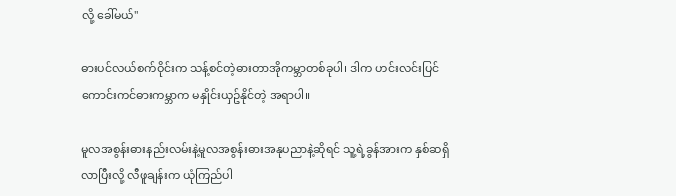လို့ ခေါ်မယ်"

ဓားပင်လယ်စက်ဝိုင်းက သန့်စင်တဲ့ဓားတာအိုကမ္ဘာတစ်ခုပါ၊ ဒါက ဟင်းလင်းပြင်ကောင်းကင်ဓားကမ္ဘာက မနှိုင်းယှဥ်နိုင်တဲ့ အရာပါ။

မူလအစွန်းဓားနည်းလမ်းနဲ့မူလအစွန်းဓားအနုပညာနဲ့ဆိုရင် သူ့ရဲ့ခွန်အားက နှစ်ဆရှိလာပြီးလို့ လီဖူချန်းက ယုံကြည်ပါ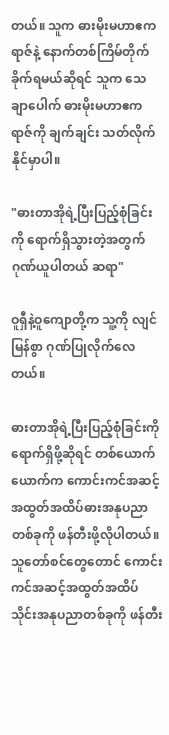တယ်။ သူက ဓားမိုးမဟာဧကရာဇ်နဲ့ နောက်တစ်ကြိမ်တိုက်ခိုက်ရမယ်ဆိုရင် သူက သေချာပေါက် ဓားမိုးမဟာဧကရာဇ်ကို ချက်ချင်း သတ်လိုက်နိုင်မှာပါ။

"ဓားတာအိုရဲ့ပြီးပြည့်စုံခြင်းကို ရောက်ရှိသွားတဲ့အတွက် ဂုဏ်ယူပါတယ် ဆရာ"

ဝူရှီနဲ့ဝူကျောတို့က သူ့ကို လျင်မြန်စွာ ဂုဏ်ပြုလိုက်လေတယ်။

ဓားတာအိုရဲ့ပြီးပြည့်စုံခြင်းကို ရောက်ရှိဖို့ဆိုရင် တစ်ယောက်ယောက်က ကောင်းကင်အဆင့်အထွတ်အထိပ်ဓားအနုပညာတစ်ခုကို ဖန်တီးဖို့လိုပါတယ်။ သူတော်စင်တွေတောင် ကောင်းကင်အဆင့်အထွတ်အထိပ်သိုင်းအနုပညာတစ်ခုကို ဖန်တီး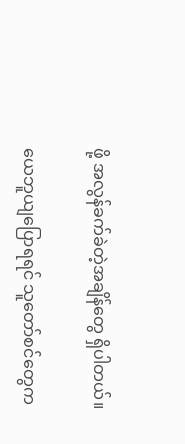ဖို့ အလွန်ခက်ခဲတဲ့အချိန်တွေ ရှိပါတယ်။

ယေဘူယျပြောရရင် သူတော်စင်တွေက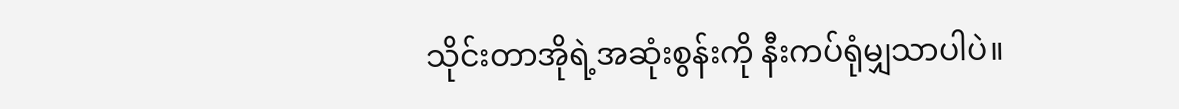သိုင်းတာအိုရဲ့အဆုံးစွန်းကို နီးကပ်ရုံမျှသာပါပဲ။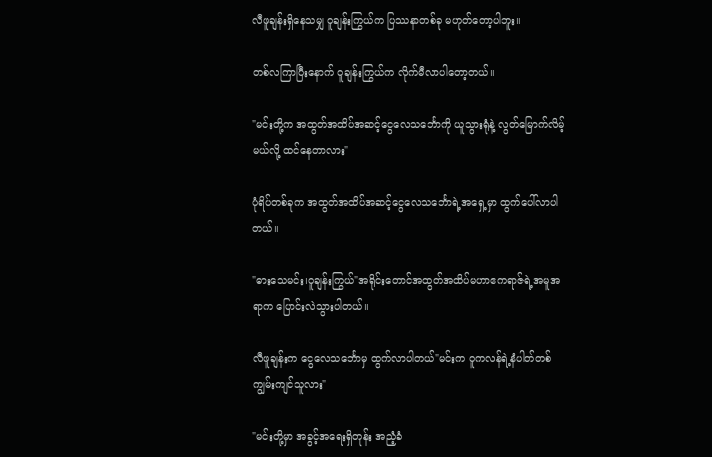လီဖူချန်းရှိနေသမျှ ဝူချန်းကြွယ်က ပြဿနာတစ်ခု မဟုတ်တော့ပါဘူး။

တစ်လကြာပြီးနောက် ဝူချန်းကြွယ်က လိုက်မီလာပါတော့တယ်။

"မင်းတို့က အထွတ်အထိပ်‌‌အဆင့်ငွေလေသင်္ဘောကို ယူသွားရုံနဲ့ လွတ်မြောက်လိမ့်မယ်လို့ ထင်နေတာလား"

ပုံရိပ်တစ်ခုက အထွတ်အထိပ်‌‌အဆင့်ငွေလေသင်္ဘောရဲ့အရှေ့မှာ ထွက်ပေါ်လာပါတယ်။

"ဓားသေမင်း၊ဝူချန်းကြွယ်"အရိုင်းတောင်အထွတ်အထိပ်မဟာဧကရာဇ်ရဲ့အမူအရာက ပြောင်းလဲသွား‌ပါတယ်။

လီဖူချန်းက ငွေလေသင်္ဘောမှ ထွက်လာပါတယ်"မင်းက ဝူကလန်ရဲ့နံပါတ်တစ်ကျွမ်းကျင်သူလား"

"မင်းတို့မှာ အခွင့်အရေးရှိတုန်း အညံ့ခံ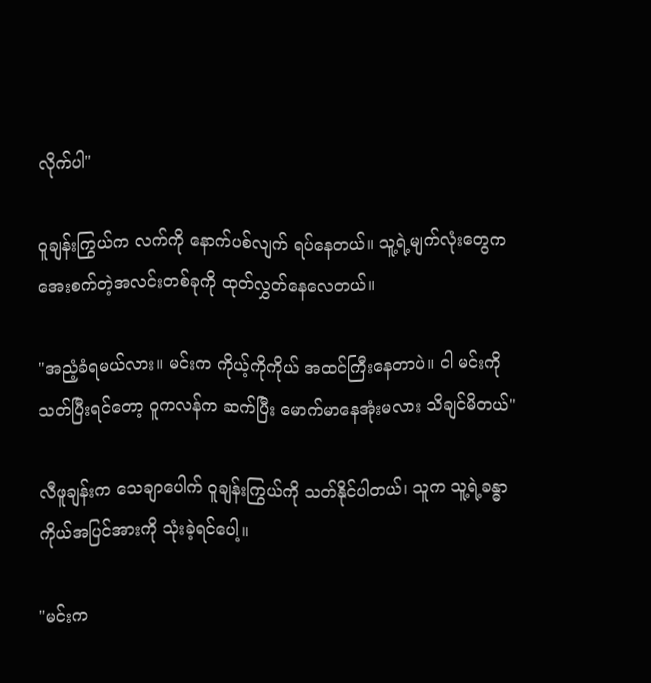လိုက်ပါ"

ဝူချန်းကြွယ်က လက်ကို နောက်ပစ်လျက် ရပ်နေတယ်။ သူ့ရဲ့မျက်လုံးတွေက အေးစက်တဲ့အလင်းတစ်ခုကို ထုတ်လွှတ်နေလေတယ်။

"အညံ့ခံရမယ်လား။ မင်းက ကိုယ့်ကိုကိုယ် အထင်ကြီးနေတာပဲ။ ငါ မင်းကို သတ်ပြီးရင်တော့ ဝူကလန်က ဆက်ပြီး မောက်မာနေအုံးမလား သိချင်မိတယ်"

လီဖူချန်းက သေချာပေါက် ဝူချန်းကြွယ်ကို သတ်နိုင်ပါတယ်၊ သူက သူ့ရဲ့ခန္ဓာကိုယ်အပြင်အားကို သုံးခဲ့ရင်ပေါ့။

"မင်းက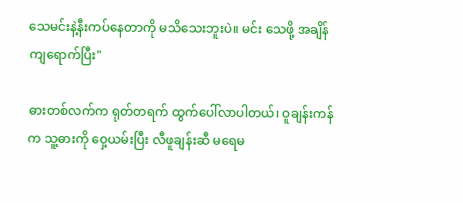သေမင်းနဲ့နီးကပ်နေတာကို မသိသေးဘူးပဲ။ မင်း သေဖို့ အချိန်ကျရောက်ပြီး"

ဓားတစ်လက်က ရုတ်တရက် ထွက်ပေါ်လာပါတယ်၊ ဝူချန်းကန်က သူ့ဓားကို ဝှေ့ယမ်းပြီး လီဖူချန်းဆီ မရေမ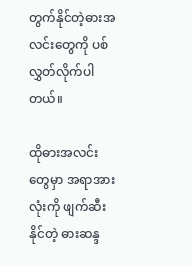တွက်နိုင်တဲ့ဓားအလင်းတွေကို ပစ်လွှတ်လိုက်ပါတယ်။

ထိုဓားအလင်းတွေမှာ အရာအားလုံးကို ဖျက်ဆီးနိုင်တဲ့ ဓားဆန္ဒ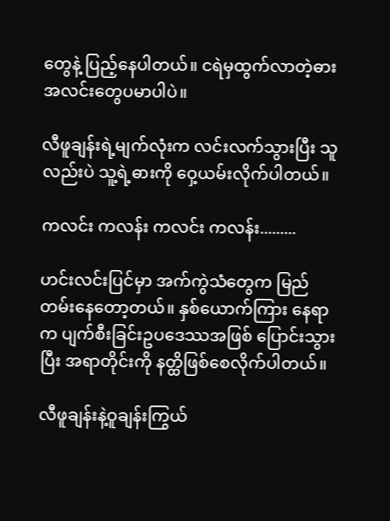တွေနဲ့ ပြည့်နေပါတယ်။ ငရဲမှထွက်လာတဲ့ဓားအလင်းတွေပမာပါပဲ။

လီဖူချန်းရဲ့မျက်လုံးက လင်းလက်သွားပြီး သူလည်းပဲ သူ့ရဲ့ဓားကို ဝှေ့ယမ်းလိုက်ပါတယ်။

ကလင်း ကလန်း ကလင်း ကလန်း.........

ဟင်းလင်းပြင်မှာ အက်ကွဲသံတွေက မြည်တမ်းနေတော့တယ်။ နှစ်ယောက်ကြား နေရာက ပျက်စီးခြင်းဥပဒေဿအဖြစ် ပြောင်းသွားပြီး အရာတိုင်းကို နတ္ထိဖြစ်စေလိုက်ပါတယ်။

လီဖူချန်းနဲ့ဝူချန်းကြွယ်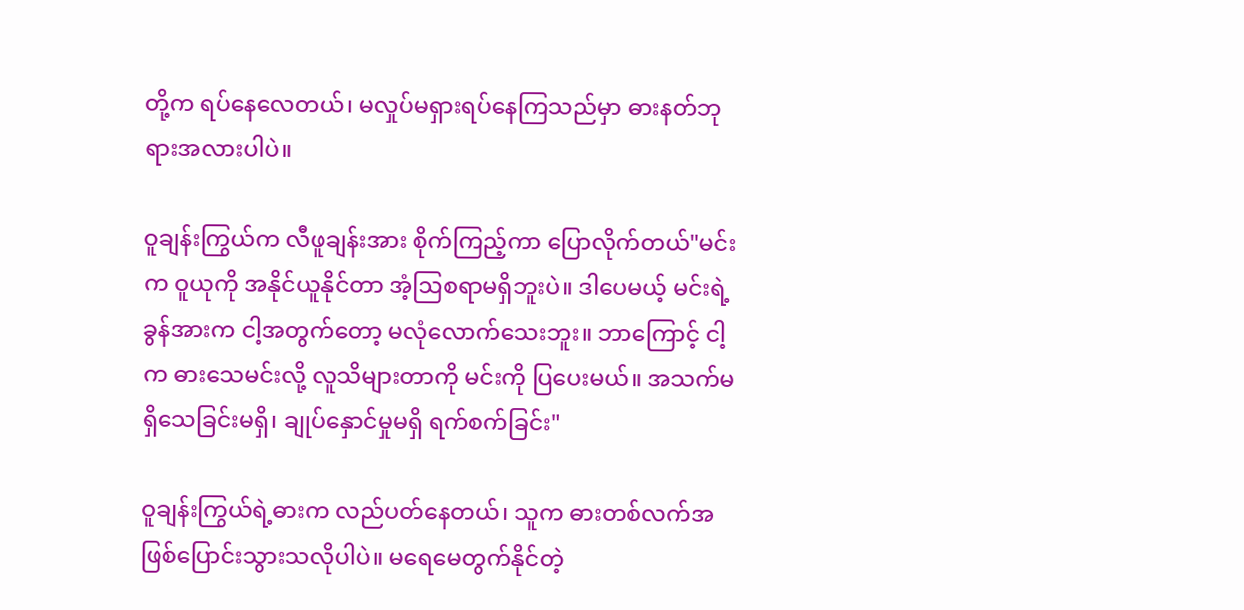တို့က ရပ်နေလေတယ်၊ မလှုပ်မရှားရပ်နေကြသည်မှာ ဓားနတ်ဘုရားအလားပါပဲ။

ဝူချန်းကြွယ်က လီဖူချန်းအား စိုက်ကြည့်ကာ ပြောလိုက်တယ်"မင်းက ဝူယုကို အနိုင်ယူနိုင်တာ အံ့ဩစရာမရှိဘူးပဲ။ ဒါပေမယ့် မင်းရဲ့ခွန်အားက ငါ့အတွက်တော့ မလုံ‌လောက်သေးဘူး။ ဘာကြောင့် ငါ့က ဓားသေမင်းလို့ လူသိများတာကို မင်းကို ပြပေးမယ်။ အသက်မရှိသေခြင်းမရှိ၊ ချုပ်နှောင်မှုမရှိ ရက်စက်ခြင်း"

ဝူချန်းကြွယ်ရဲ့ဓားက လည်ပတ်နေတယ်၊ သူက ဓားတစ်လက်အဖြစ်ပြောင်းသွားသလိုပါပဲ။ မရေမေတွက်နိုင်တဲ့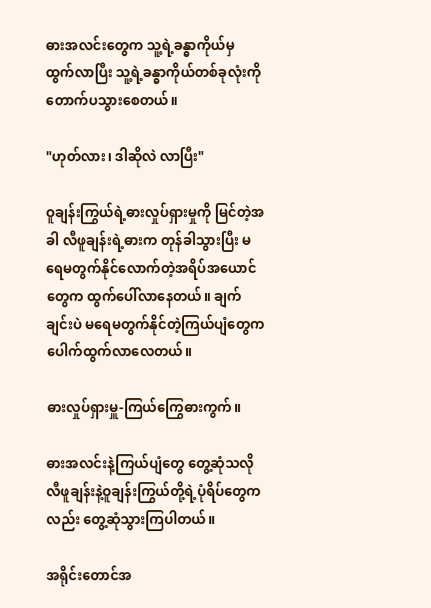ဓားအလင်းတွေက သူ့ရဲ့ခန္ဓာကိုယ်မှ ထွက်လာပြီး သူ့ရဲ့ခန္ဓာကိုယ်တစ်ခုလုံးကို တောက်ပသွားစေတယ်။

"ဟုတ်လား၊ ဒါဆိုလဲ လာပြီး"

ဝူချန်းကြွယ်ရဲ့ဓားလှုပ်ရှားမှုကို မြင်တဲ့အခါ လီဖူချန်းရဲ့ဓားက တုန်ခါသွားပြီး မရေမတွက်နိုင်လောက်တဲ့အရိပ်အယောင်တွေက ထွက်ပေါ်လာနေတယ်။ ချက်ချင်းပဲ မရေမတွက်နိုင်တဲ့ကြယ်ပျံ‌တွေက ပေါက်ထွက်လာလေတယ်။

ဓားလှုပ်ရှားမှူ-ကြယ်ကြွေဓားကွက်။

ဓားအလင်းနဲ့ကြယ်ပျံတွေ တွေ့ဆုံသလို လီဖူချန်းနဲ့ဝူချန်းကြွယ်တို့ရဲ့ပုံရိပ်တွေကလည်း တွေ့ဆုံသွားကြပါတယ်။

အရိုင်းတောင်အ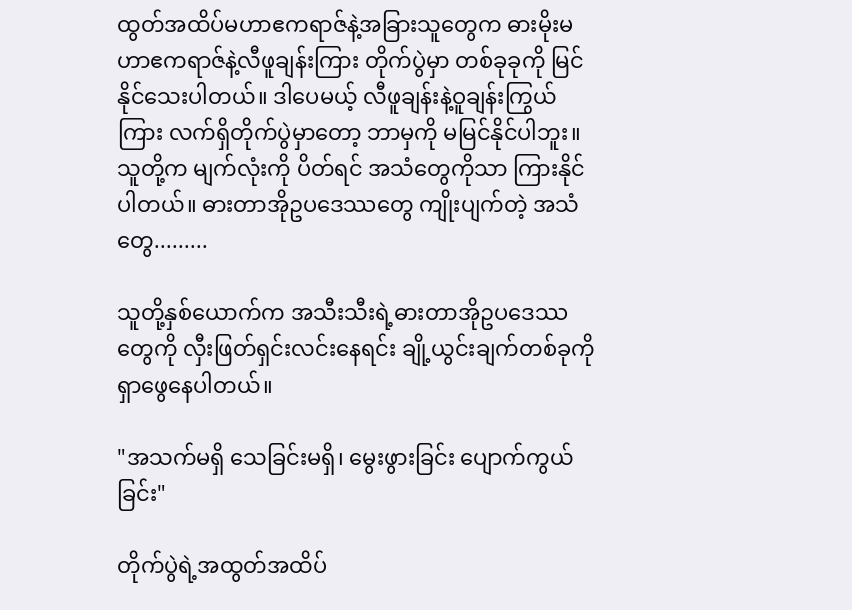ထွတ်အထိပ်မဟာဧကရာဇ်နဲ့အခြားသူတွေက ဓားမိုးမဟာဧကရာဇ်နဲ့လီဖူချန်းကြား တိုက်ပွဲမှာ တစ်ခုခုကို မြင်နိုင်သေးပါတယ်။ ဒါပေမယ့် လီဖူချန်းနဲ့ဝူချန်းကြွယ်ကြား လက်ရှိတိုက်ပွဲမှာတော့ ဘာမှကို မမြင်နိုင်ပါဘူး။ သူတို့က မျက်လုံးကို ပိတ်ရင် အသံတွေကိုသာ ကြားနိုင်ပါတယ်။ ဓားတာအိုဥပဒေဿတွေ ကျိုးပျက်တဲ့ အသံတွေ.........

သူတို့နှစ်ယောက်က အသီးသီးရဲ့ဓားတာအိုဥပဒေဿတွေကို လှီးဖြတ်ရှင်းလင်းနေရင်း ချို့ယွင်းချက်တစ်ခုကို ရှာဖွေနေပါတယ်။

"အသက်မရှိ သေခြင်းမရှိ၊ မွေးဖွားခြင်း ‌ပျောက်ကွယ်ခြင်း"

တိုက်ပွဲရဲ့အထွတ်အထိပ်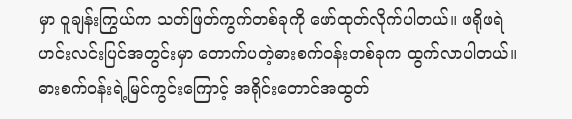မှာ ဝူချန်းကြွယ်က သတ်ဖြတ်ကွက်တစ်ခုကို ဖော်ထုတ်လိုက်ပါတယ်။ ဖရိုဖရဲဟင်းလင်းပြင်အတွင်းမှာ တောက်ပတဲ့ဓားစက်ဝန်းတစ်ခုက ထွက်လာပါတယ်။ ဓားစက်ဝန်းရဲ့မြင်ကွင်းကြောင့် အရိုင်းတောင်အထွတ်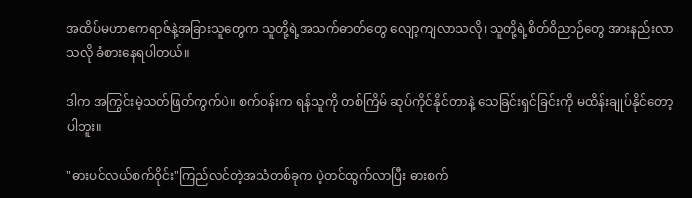အထိပ်မဟာဧကရာဇ်နဲ့အခြားသူတွေက သူတို့ရဲ့အသက်ဓာတ်‌တွေ လျော့ကျလာသလို၊ သူတို့ရဲ့စိတ်ဝိညာဉ်တွေ အားနည်းလာသလို ခံစားနေရပါတယ်။

ဒါက အကြွင်းမဲ့သတ်ဖြတ်ကွက်ပဲ။ စက်ဝန်းက ရန်သူကို တစ်ကြိမ် ဆုပ်ကိုင်နိုင်တာနဲ့ သေခြင်းရှင်ခြင်းကို မထိန်းချုပ်နိုင်တော့ပါဘူး။

"ဓားပင်လယ်စက်ဝိုင်း"ကြည်လင်တဲ့အသံတစ်ခုက ပဲ့တင်ထွက်လာပြီး ဓားစက်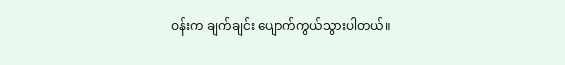ဝန်းက ချက်ချင်း ပျောက်ကွယ်သွားပါတယ်။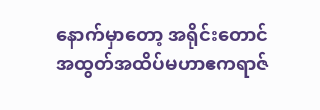နောက်မှာတော့ အရိုင်းတောင်အထွတ်အထိပ်မဟာဧကရာဇ်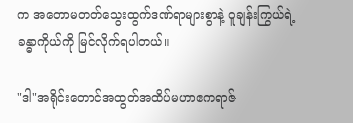က အတောမတတ်သွေးထွက်ဒဏ်ရာများစွာနဲ့ ဝူချန်းကြွယ်ရဲ့ခန္ဓာကိုယ်ကို မြင်လိုက်ရပါတယ်။

"ဒါ"အရိုင်းတောင်အထွတ်အထိပ်မဟာဧကရာဇ်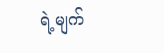ရဲ့မျက်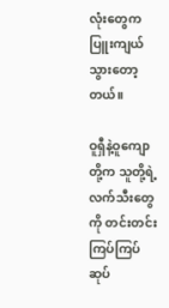လုံးတွေက ပြူးကျယ်သွားတော့တယ်။

ဝူရှီနဲ့ဝူကျောတို့က သူတို့ရဲ့လက်သီးတွေကို တင်းတင်းကြပ်ကြပ် ဆုပ်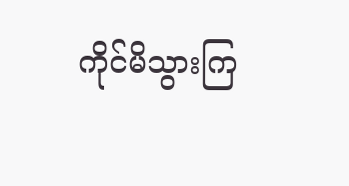ကိုင်မိသွားကြ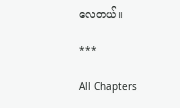လေတယ်။

***

All Chapters